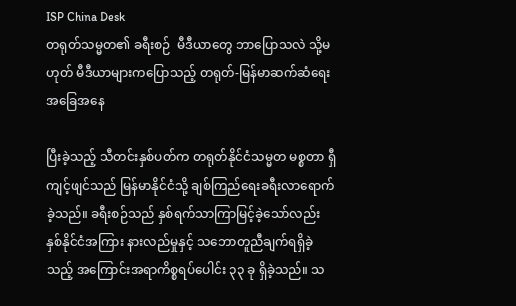ISP China Desk
တရုတ်သမ္မတ၏ ခရီးစဉ်  မီဒီယာတွေ ဘာပြောသလဲ သို့မဟုတ် မီဒီယာများကပြောသည့် တရုတ်-မြန်မာဆက်ဆံရေးအခြေအနေ

ပြီးခဲ့သည့် သီတင်းနှစ်ပတ်က တရုတ်နိုင်ငံသမ္မတ မစ္စတာ ရှီကျင့်ဖျင်သည် မြန်မာနိုင်ငံသို့ ချစ်ကြည်ရေးခရီးလာရောက်ခဲ့သည်။ ခရီးစဉ်သည် နှစ်ရက်သာကြာမြင့်ခဲ့သော်လည်း နှစ်နိုင်ငံအကြား နားလည်မှုနှင့် သဘောတူညီချက်ရရှိခဲ့သည့် အကြောင်းအရာကိစ္စရပ်ပေါင်း ၃၃ ခု ရှိခဲ့သည်။ သ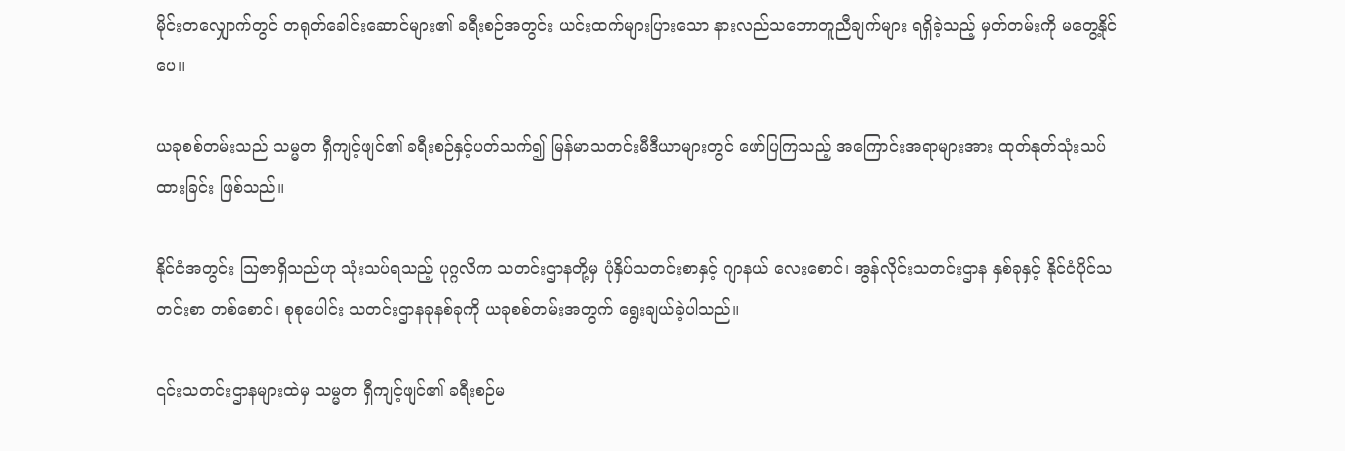မိုင်းတလျှောက်တွင် တရုတ်ခေါင်းဆောင်များ၏ ခရီးစဉ်အတွင်း ယင်းထက်များပြားသော နားလည်သဘောတူညီချက်များ ရရှိခဲ့သည့် မှတ်တမ်းကို မတွေ့နိုင်ပေ။

ယခုစစ်တမ်းသည် သမ္မတ ရှီကျင့်ဖျင်၏ ခရီးစဉ်နှင့်ပတ်သက်၍ မြန်မာသတင်းမီဒီယာများတွင် ဖော်ပြကြသည့် အကြောင်းအရာများအား ထုတ်နုတ်သုံးသပ်ထားခြင်း ဖြစ်သည်။

နိုင်ငံအတွင်း ဩဇာရှိသည်ဟု သုံးသပ်ရသည့် ပုဂ္ဂလိက သတင်းဌာနတို့မှ ပုံနှိပ်သတင်းစာနှင့် ဂျာနယ် လေးစောင်၊ အွန်လိုင်းသတင်းဌာန နှစ်ခုနှင့် နိုင်ငံပိုင်သတင်းစာ တစ်စောင်၊ စုစုပေါင်း သတင်းဌာနခုနစ်ခုကို ယခုစစ်တမ်းအတွက် ရွေးချယ်ခဲ့ပါသည်။

၎င်းသတင်းဌာနများထဲမှ သမ္မတ ရှီကျင့်ဖျင်၏ ခရီးစဉ်မ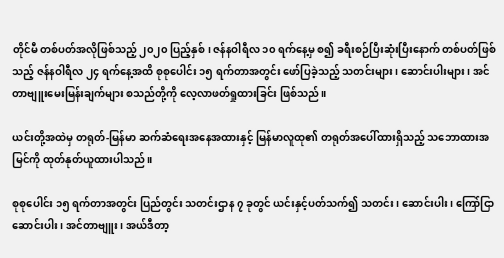တိုင်မီ တစ်ပတ်အလိုဖြစ်သည့် ၂၀၂၀ ပြည့်နှစ်၊ ဇန်နဝါရီလ ၁၀ ရက်နေ့မှ စ၍ ခရီးစဉ်ပြီးဆုံးပြီးနောက် တစ်ပတ်ဖြစ်သည့် ဇန်နဝါရီလ ၂၄ ရက်နေ့အထိ စုစုပေါင်း ၁၅ ရက်တာအတွင်း ဖော်ပြခဲ့သည့် သတင်းများ၊ ဆောင်းပါးများ၊ အင်တာဗျူးမေးမြန်းချက်များ စသည်တို့ကို လေ့လာဖတ်ရှုထားခြင်း ဖြစ်သည်။

ယင်းတို့အထဲမှ တရုတ်-မြန်မာ ဆက်ဆံရေးအနေအထားနှင့် မြန်မာလူထု၏ တရုတ်အပေါ်ထားရှိသည့် သဘောထားအမြင်ကို ထုတ်နုတ်ယူထားပါသည်။

စုစုပေါင်း ၁၅ ရက်တာအတွင်း ပြည်တွင်း သတင်းဌာန ၇ ခုတွင် ယင်းနှင့်ပတ်သက်၍ သတင်း၊ ဆောင်းပါး၊ ကြော်ငြာဆောင်းပါး၊ အင်တာဗျူး၊ အယ်ဒီတာ့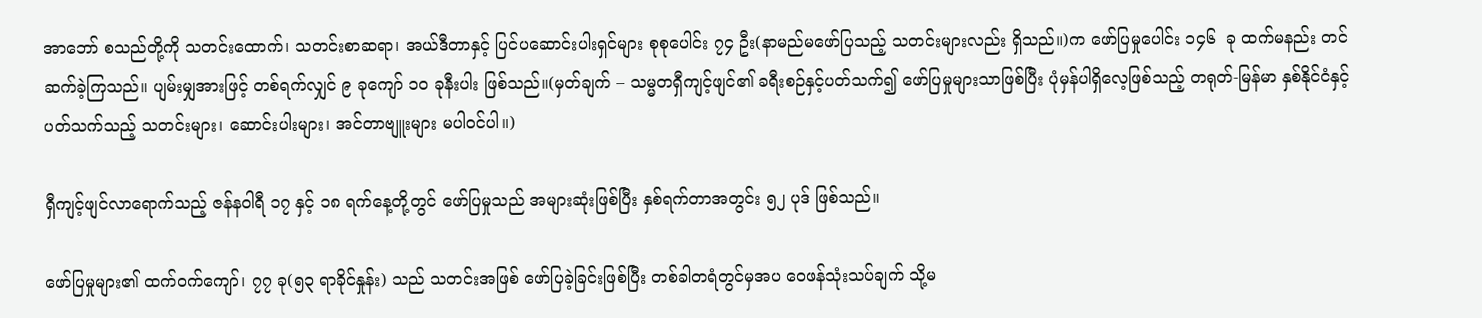အာဘော် စသည်တို့ကို သတင်းထောက်၊ သတင်းစာဆရာ၊ အယ်ဒီတာနှင့် ပြင်ပဆောင်းပါးရှင်များ စုစုပေါင်း ၇၄ ဦး(နာမည်မဖော်ပြသည့် သတင်းများလည်း ရှိသည်။)က ဖော်ပြမှုပေါင်း ၁၄၆  ခု ထက်မနည်း တင်ဆက်ခဲ့ကြသည်။ ပျမ်းမျှအားဖြင့် တစ်ရက်လျှင် ၉ ခုကျော် ၁၀ ခုနီးပါး ဖြစ်သည်။(မှတ်ချက် – သမ္မတရှီကျင့်ဖျင်၏ ခရီးစဉ်နှင့်ပတ်သက်၍ ဖော်ပြမှုများသာဖြစ်ပြီး ပုံမှန်ပါရှိလေ့ဖြစ်သည့် တရုတ်-မြန်မာ နှစ်နိုင်ငံနှင့်ပတ်သက်သည့် သတင်းများ၊ ဆောင်းပါးများ၊ အင်တာဗျူးများ မပါဝင်ပါ။)

ရှီကျင့်ဖျင်လာရောက်သည့် ဇန်နဝါရီ ၁၇ နှင့် ၁၈ ရက်နေ့တို့တွင် ဖော်ပြမှုသည် အများဆုံးဖြစ်ပြီး နှစ်ရက်တာအတွင်း ၅၂ ပုဒ် ဖြစ်သည်။

ဖော်ပြမှုများ၏ ထက်ဝက်ကျော်၊ ၇၇ ခု(၅၃ ရာခိုင်နှုန်း) သည် သတင်းအဖြစ် ဖော်ပြခဲ့ခြင်းဖြစ်ပြီး တစ်ခါတရံတွင်မှအပ ဝေဖန်သုံးသပ်ချက် သို့မ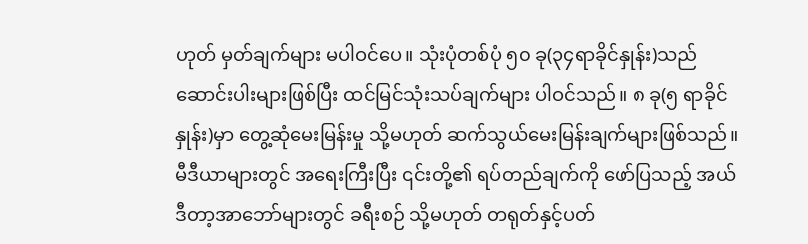ဟုတ် မှတ်ချက်များ မပါဝင်ပေ။ သုံးပုံတစ်ပုံ ၅၀ ခု(၃၄ရာခိုင်နှုန်း)သည် ဆောင်းပါးများဖြစ်ပြီး ထင်မြင်သုံးသပ်ချက်များ ပါဝင်သည်။ ၈ ခု(၅ ရာခိုင်နှုန်း)မှာ တွေ့ဆုံမေးမြန်းမှု သို့မဟုတ် ဆက်သွယ်မေးမြန်းချက်များဖြစ်သည်။ မီဒီယာများတွင် အရေးကြီးပြီး ၎င်းတို့၏ ရပ်တည်ချက်ကို ဖော်ပြသည့် အယ်ဒီတာ့အာဘော်များတွင် ခရီးစဉ် သို့မဟုတ် တရုတ်နှင့်ပတ်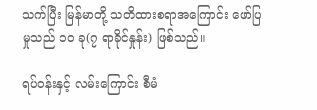သက်ပြီး မြန်မာတို့ သတိထားစရာအကြောင်း ဖော်ပြမှုသည် ၁၀ ခု(၇ ရာခိုင်နှုန်း) ဖြစ်သည်။

ရပ်ဝန်းနှင့် လမ်းကြောင်း စီမံ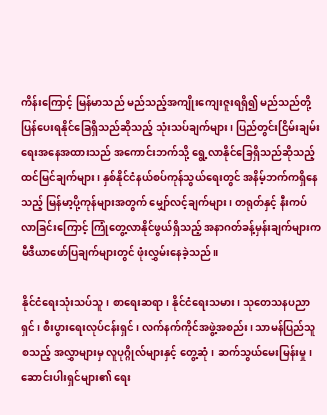ကိန်းကြောင့် မြန်မာသည် မည်သည့်အကျိုးကျေးဇူးရရှိ၍ မည်သည်တို့ပြန်ပေးရနိုင်ခြေရှိသည်ဆိုသည့် သုံးသပ်ချက်များ၊ ပြည်တွင်းငြိမ်းချမ်းရေးအနေအထားသည် အကောင်းဘက်သို့ ရွေ့လာနိုင်ခြေရှိသည်ဆိုသည့် ထင်မြင်ချက်များ၊ နှစ်နိုင်ငံနယ်စပ်ကုန်သွယ်ရေးတွင် အနိမ့်ဘက်ကရှိနေသည့် မြန်မာ့ပို့ကုန်များအတွက် မျှော်လင့်ချက်များ၊ တရုတ်နှင့် နီးကပ်လာခြင်းကြောင့် ကြုံတွေ့လာနိုင်ဖွယ်ရှိသည့် အနာဂတ်ခန့်မှန်းချက်များက မီဒီယာဖော်ပြချက်များတွင် ဖုံးလွှမ်းနေခဲ့သည်။

နိုင်ငံရေးသုံးသပ်သူ၊ စာရေးဆရာ၊ နိုင်ငံရေးသမား၊ သုတေသနပညာရှင်၊ စီးပွားရေးလုပ်ငန်းရှင်၊ လက်နက်ကိုင်အဖွဲ့အစည်း၊ သာမန်ပြည်သူ စသည့် အလွှာများမှ လူပုဂ္ဂိုလ်များနှင့် တွေ့ဆုံ၊ ဆက်သွယ်မေးမြန်းမှု၊ ဆောင်းပါးရှင်များ၏ ရေး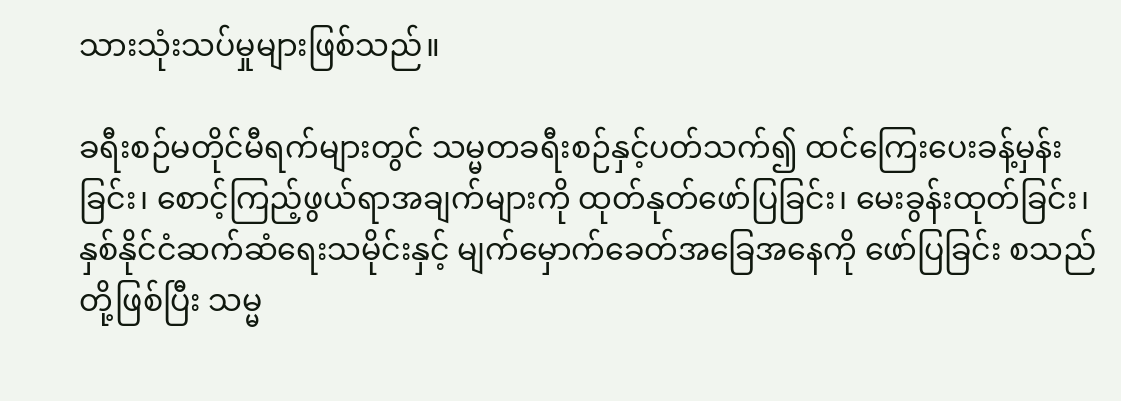သားသုံးသပ်မှုများဖြစ်သည်။

ခရီးစဉ်မတိုင်မီရက်များတွင် သမ္မတခရီးစဉ်နှင့်ပတ်သက်၍ ထင်ကြေးပေးခန့်မှန်းခြင်း၊ စောင့်ကြည့်ဖွယ်ရာအချက်များကို ထုတ်နုတ်ဖော်ပြခြင်း၊ မေးခွန်းထုတ်ခြင်း၊ နှစ်နိုင်ငံဆက်ဆံရေးသမိုင်းနှင့် မျက်မှောက်ခေတ်အခြေအနေကို ဖော်ပြခြင်း စသည်တို့ဖြစ်ပြီး သမ္မ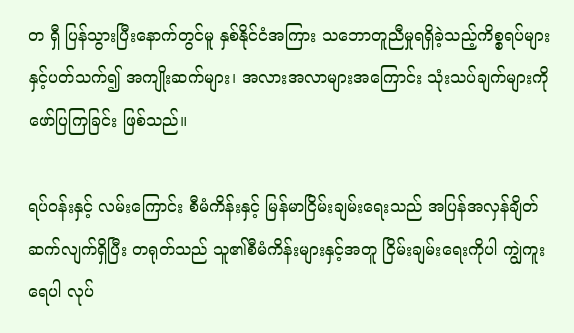တ ရှီ ပြန်သွားပြီးနောက်တွင်မူ နှစ်နိုင်ငံအကြား သဘောတူညီမှုရရှိခဲ့သည့်ကိစ္စရပ်များနှင့်ပတ်သက်၍ အကျိုးဆက်များ၊ အလားအလာများအကြောင်း သုံးသပ်ချက်များကို ဖော်ပြကြခြင်း ဖြစ်သည်။

ရပ်ဝန်းနှင့် လမ်းကြောင်း စီမံကိန်းနှင့် မြန်မာငြိမ်းချမ်းရေးသည် အပြန်အလှန်ချိတ်ဆက်လျက်ရှိပြီး တရုတ်သည် သူ၏စီမံကိန်းများနှင့်အတူ ငြိမ်းချမ်းရေးကိုပါ ကျွဲကူးရေပါ လုပ်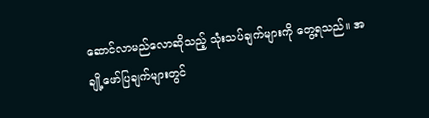ဆောင်လာမည်လောဆိုသည့် သုံးသပ်ချက်များကို တွေ့ရသည်။ အချို့ဖော်ပြချက်များတွင်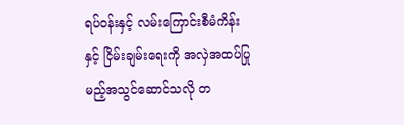ရပ်ဝန်းနှင့် လမ်းကြောင်းစီမံကိန်းနှင့် ငြိမ်းချမ်းရေးကို အလှဲအထပ်ပြုမည့်အသွင်ဆောင်သလို တ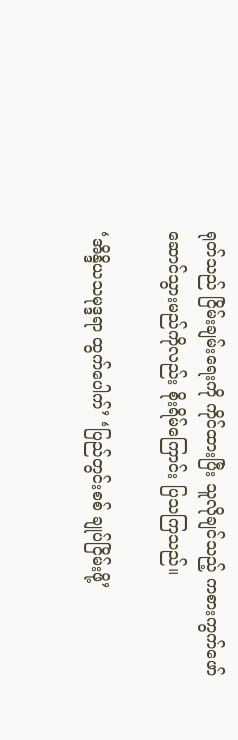ရုတ်သည် ငြိမ်းချမ်းရေးကို ကိုင်ထားပြီး သူလိုချင်သည့် ကစားကွက်ဖော်ဆောင်သွားမည်ကိုလည်း စိုးရိမ်ကြောင်း ပြသကြသည်။

‘အိန္ဒိယသမုဒ္ဒရာ ထွက်ပေါက်’ ‘ပြည်တွင်းစစ် ချုပ်ငြိမ်းဖို့’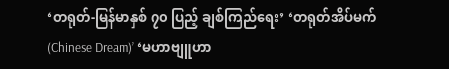‘တရုတ်-မြန်မာနှစ် ၇၀ ပြည့် ချစ်ကြည်ရေး’ ‘တရုတ်အိပ်မက် (Chinese Dream)’ ‘မဟာဗျူဟာ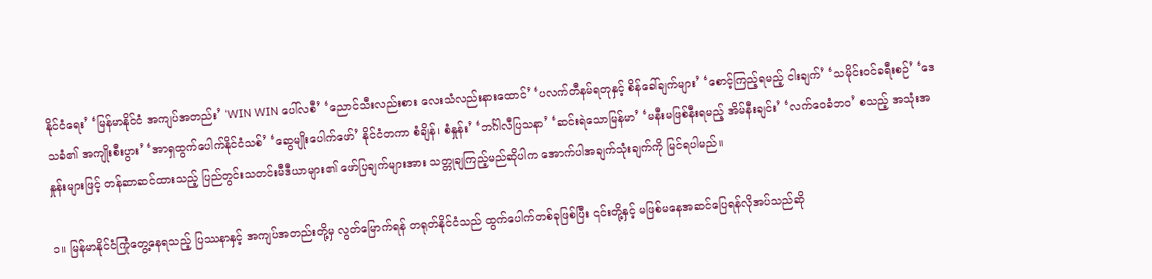နိုင်ငံရေး’ ‘မြန်မာနိုင်ငံ အကျပ်အတည်း’ ‘WIN WIN ပေါ်လစီ’ ‘ညောင်သီးလည်းစား လေးသံလည်းနားထောင်’ ‘ပလက်တီနမ်ရတုနှင့် စိန်ခေါ်ချက်များ’ ‘စောင့်ကြည့်ရမည့် ငါးချက်’ ‘သမိုင်းဝင်ခရီးစဉ်’ ‘ဒေသခံ၏ အကျိုးစီးပွား’ ‘အာရှထွက်ပေါက်နိုင်ငံသစ်’ ‘ဆွေမျိုးပေါက်ဖော်’ နိုင်ငံတကာ စံချိန်၊ စံနှုန်း’ ‘ဘင်္ဂါလီပြသနာ’ ‘ဆင်းရဲသောမြန်မာ’ ‘မနီးမဖြစ်နီးရမည့် အိမ်နီးချင်း’ ‘လက်ဝေခံဘဝ’ စသည့် အသုံးအနှုန်းများဖြင့် တန်ဆာဆင်ထားသည့် ပြည်တွင်းသတင်းမီဒီယာများ၏ ဖော်ပြချက်များအား သတ္တုချကြည့်မည်ဆိုပါက အောက်ပါအချက်သုံးချက်ကို မြင်ရပါမည်။

၁။ မြန်မာနိုင်ငံကြုံတွေ့နေရသည့် ပြဿနာနှင့် အကျပ်အတည်းတို့မှ လွတ်မြောက်ရန် တရုတ်နိုင်ငံသည် ထွက်ပေါက်တစ်ခုဖြစ်ပြီး ၎င်းတို့နှင့် မဖြစ်မနေအဆင်ပြေရန်လိုအပ်သည်ဆို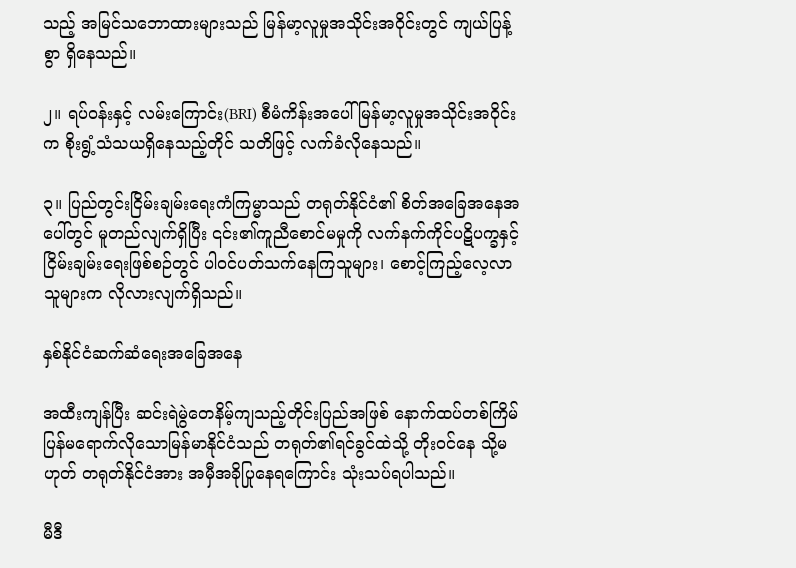သည့် အမြင်သဘောထားများသည် မြန်မာ့လူမှုအသိုင်းအဝိုင်းတွင် ကျယ်ပြန့်စွာ ရှိနေသည်။

၂။ ရပ်ဝန်းနှင့် လမ်းကြောင်း(BRI) စီမံကိန်းအပေါ် မြန်မာ့လူမှုအသိုင်းအဝိုင်းက စိုးရွံ့သံသယရှိနေသည့်တိုင် သတိဖြင့် လက်ခံလိုနေသည်။

၃။ ပြည်တွင်းငြိမ်းချမ်းရေးကံကြမ္မာသည် တရုတ်နိုင်ငံ၏ စိတ်အခြေအနေအပေါ်တွင် မူတည်လျက်ရှိပြီး ၎င်း၏ကူညီစောင်မမှုကို လက်နက်ကိုင်ပဋိပက္ခနှင့် ငြိမ်းချမ်းရေးဖြစ်စဉ်တွင် ပါဝင်ပတ်သက်နေကြသူများ၊ စောင့်ကြည့်လေ့လာသူများက လိုလားလျက်ရှိသည်။

နှစ်နိုင်ငံဆက်ဆံရေးအခြေအနေ

အထီးကျန်ပြီး ဆင်းရဲမွဲတေနိမ့်ကျသည့်တိုင်းပြည်အဖြစ် နောက်ထပ်တစ်ကြိမ်ပြန်မရောက်လိုသောမြန်မာနိုင်ငံသည် တရုတ်၏ရင်ခွင်ထဲသို့ တိုးဝင်နေ သို့မဟုတ် တရုတ်နိုင်ငံအား အမှီအခိုပြုနေရကြောင်း သုံးသပ်ရပါသည်။

မီဒီ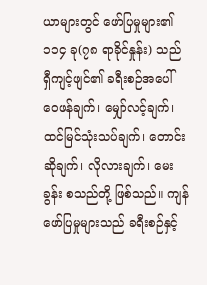ယာများတွင် ဖော်ပြမှုများ၏ ၁၁၄ ခု(၇၈ ရာခိုင်နှုန်း) သည် ရှီကျင့်ဖျင်၏ ခရီးစဉ်အပေါ် ဝေဖန်ချက်၊ မျှော်လင့်ချက်၊ ထင်မြင်သုံးသပ်ချက်၊ တောင်းဆိုချက်၊ လိုလားချက်၊ မေးခွန်း စသည်တို့ ဖြစ်သည်။ ကျန်ဖော်ပြမှုများသည် ခရီးစဉ်နှင့်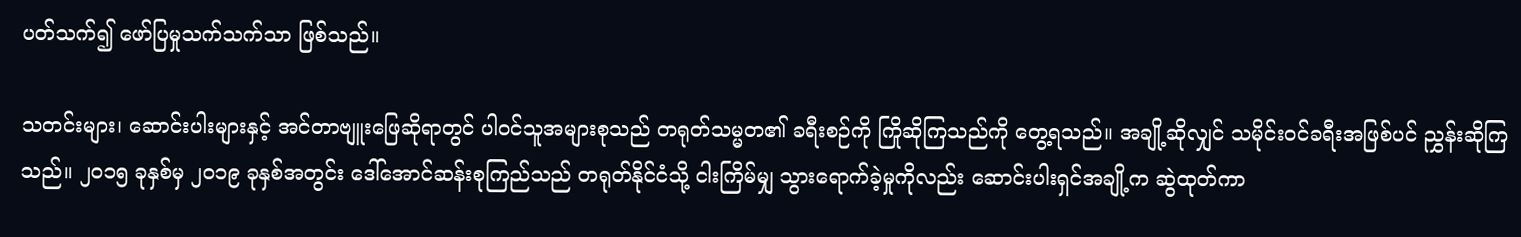ပတ်သက်၍ ဖော်ပြမှုသက်သက်သာ ဖြစ်သည်။

သတင်းများ၊ ဆောင်းပါးများနှင့် အင်တာဗျူးဖြေဆိုရာတွင် ပါဝင်သူအများစုသည် တရုတ်သမ္မတ၏ ခရီးစဉ်ကို ကြိုဆိုကြသည်ကို တွေ့ရသည်။ အချို့ဆိုလျှင် သမိုင်းဝင်ခရီးအဖြစ်ပင် ညွှန်းဆိုကြသည်။ ၂၀၁၅ ခုနှစ်မှ ၂၀၁၉ ခုနှစ်အတွင်း ဒေါ်အောင်ဆန်းစုကြည်သည် တရုတ်နိုင်ငံသို့ ငါးကြိမ်မျှ သွားရောက်ခဲ့မှုကိုလည်း ဆောင်းပါးရှင်အချို့က ဆွဲထုတ်ကာ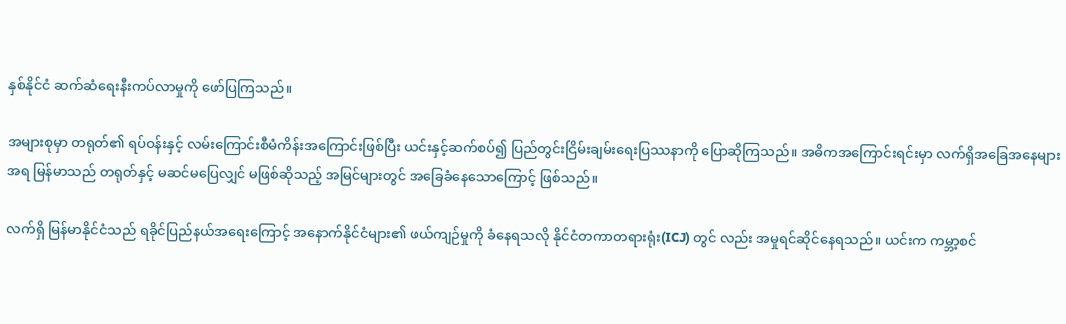နှစ်နိုင်ငံ ဆက်ဆံရေးနီးကပ်လာမှုကို ဖော်ပြကြသည်။

အများစုမှာ တရုတ်၏ ရပ်ဝန်းနှင့် လမ်းကြောင်းစီမံကိန်းအကြောင်းဖြစ်ပြီး ယင်းနှင့်ဆက်စပ်၍ ပြည်တွင်းငြိမ်းချမ်းရေးပြဿနာကို ပြောဆိုကြသည်။ အဓိကအကြောင်းရင်းမှာ လက်ရှိအခြေအနေများအရ မြန်မာသည် တရုတ်နှင့် မဆင်မပြေလျှင် မဖြစ်ဆိုသည့် အမြင်များတွင် အခြေခံနေသောကြောင့် ဖြစ်သည်။

လက်ရှိ မြန်မာနိုင်ငံသည် ရခိုင်ပြည်နယ်အရေးကြောင့် အနောက်နိုင်ငံများ၏ ဖယ်ကျဉ်မှုကို ခံနေရသလို နိုင်ငံတကာတရားရုံး(ICJ) တွင် လည်း အမှုရင်ဆိုင်နေရသည်။ ယင်းက ကမ္ဘာ့စင်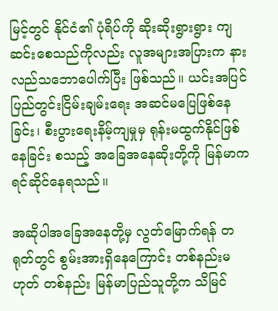မြင့်တွင် နိုင်ငံ၏ ပုံရိပ်ကို ဆိုးဆိုးရွားရွား ကျဆင်းစေသည်ကိုလည်း လူအများအပြားက နားလည်သဘောပေါက်ပြီး ဖြစ်သည်။ ယင်းအပြင် ပြည်တွင်းငြိမ်းချမ်းရေး အဆင်မပြေဖြစ်နေခြင်း၊ စီးပွားရေးနိမ့်ကျမှုမှ ရုန်းမထွက်နိုင်ဖြစ်နေခြင်း စသည့် အခြေအနေဆိုးတို့ကို မြန်မာက ရင်ဆိုင်နေရသည်။

အဆိုပါအခြေအနေတို့မှ လွတ်မြောက်ရန် တရုတ်တွင် စွမ်းအားရှိနေကြောင်း တစ်နည်းမဟုတ် တစ်နည်း မြန်မာပြည်သူတို့က သိမြင်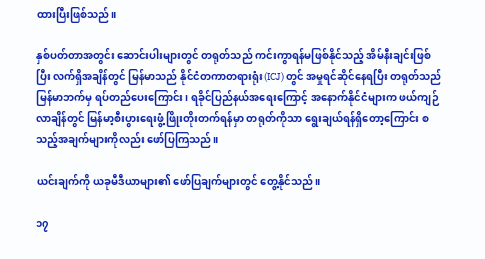ထားပြီးဖြစ်သည်။

နှစ်ပတ်တာအတွင်း ဆောင်းပါးများတွင် တရုတ်သည် ကင်းကွာရန်မဖြစ်နိုင်သည့် အိမ်နီးချင်းဖြစ်ပြီး လက်ရှိအချိန်တွင် မြန်မာသည် နိုင်ငံတကာတရားရုံး(ICJ) တွင် အမှုရင်ဆိုင်နေရပြီး တရုတ်သည် မြန်မာဘက်မှ ရပ်တည်ပေးကြောင်း၊ ရခိုင်ပြည်နယ်အရေးကြောင့် အနောက်နိုင်ငံများက ဖယ်ကျဉ်လာချိန်တွင် မြန်မာ့စီးပွားရေးဖွံ့ဖြိုးတိုးတက်ရန်မှာ တရုတ်ကိုသာ ရွေးချယ်ရန်ရှိတော့ကြောင်း စသည့်အချက်များကိုလည်း ဖော်ပြကြသည်။

ယင်းချက်ကို ယခုမီဒီယာများ၏ ဖော်ပြချက်များတွင် တွေ့နိုင်သည်။

၁၇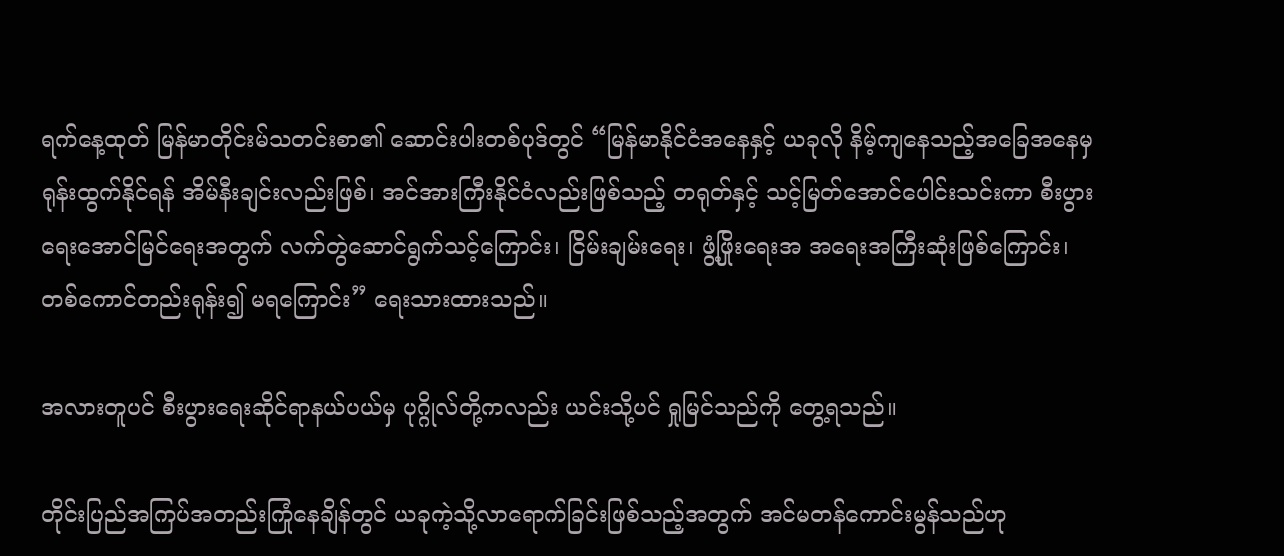ရက်နေ့ထုတ် မြန်မာတိုင်းမ်သတင်းစာ၏ ဆောင်းပါးတစ်ပုဒ်တွင် “မြန်မာနိုင်ငံအနေနှင့် ယခုလို နိမ့်ကျနေသည့်အခြေအနေမှ ရုန်းထွက်နိုင်ရန် အိမ်နီးချင်းလည်းဖြစ်၊ အင်အားကြီးနိုင်ငံလည်းဖြစ်သည့် တရုတ်နှင့် သင့်မြတ်အောင်ပေါင်းသင်းကာ စီးပွားရေးအောင်မြင်ရေးအတွက် လက်တွဲဆောင်ရွက်သင့်ကြောင်း၊ ငြိမ်းချမ်းရေး၊ ဖွံ့ဖြိုးရေးအ အရေးအကြီးဆုံးဖြစ်ကြောင်း၊ တစ်ကောင်တည်းရုန်း၍ မရကြောင်း” ရေးသားထားသည်။

အလားတူပင် စီးပွားရေးဆိုင်ရာနယ်ပယ်မှ ပုဂ္ဂိုလ်တို့ကလည်း ယင်းသို့ပင် ရှုမြင်သည်ကို တွေ့ရသည်။

တိုင်းပြည်အကြပ်အတည်းကြုံနေချိန်တွင် ယခုကဲ့သို့လာရောက်ခြင်းဖြစ်သည့်အတွက် အင်မတန်ကောင်းမွန်သည်ဟု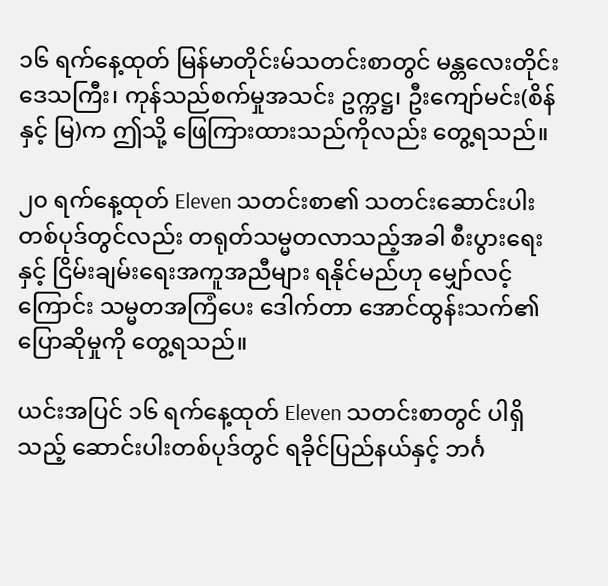၁၆ ရက်နေ့ထုတ် မြန်မာတိုင်းမ်သတင်းစာတွင် မန္တလေးတိုင်းဒေသကြီး၊ ကုန်သည်စက်မှုအသင်း ဥက္ကဋ္ဌ၊ ဦးကျော်မင်း(စိန်နှင့် မြ)က ဤသို့ ဖြေကြားထားသည်ကိုလည်း တွေ့ရသည်။

၂၀ ရက်နေ့ထုတ် Eleven သတင်းစာ၏ သတင်းဆောင်းပါးတစ်ပုဒ်တွင်လည်း တရုတ်သမ္မတလာသည့်အခါ စီးပွားရေးနှင့် ငြိမ်းချမ်းရေးအကူအညီများ ရနိုင်မည်ဟု မျှော်လင့်ကြောင်း သမ္မတအကြံပေး ဒေါက်တာ အောင်ထွန်းသက်၏ပြောဆိုမှုကို တွေ့ရသည်။

ယင်းအပြင် ၁၆ ရက်နေ့ထုတ် Eleven သတင်းစာတွင် ပါရှိသည့် ဆောင်းပါးတစ်ပုဒ်တွင် ရခိုင်ပြည်နယ်နှင့် ဘင်္ဂ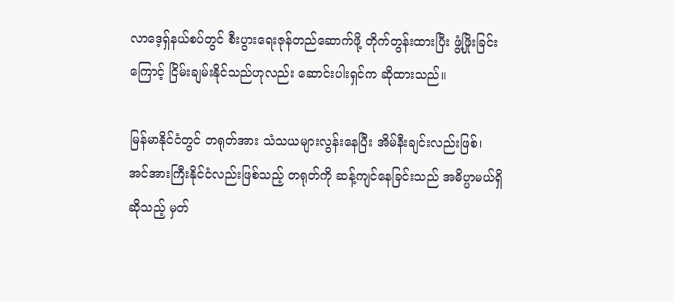လာဒေ့ရှ်နယ်စပ်တွင် စီးပွားရေးဇုန်တည်ဆောက်ဖို့ တိုက်တွန်းထားပြီး ဖွံ့ဖြိုးခြင်းကြောင့် ငြိမ်းချမ်းနိုင်သည်ဟုလည်း ဆောင်းပါးရှင်က ဆိုထားသည်။

မြန်မာနိုင်ငံတွင် တရုတ်အား သံသယများလွန်းနေပြီး အိမ်နီးချင်းလည်းဖြစ်၊ အင်အားကြီးနိုင်ငံလည်းဖြစ်သည့် တရုတ်ကို ဆန့်ကျင်နေခြင်းသည် အဓိပ္ပာမယ်ရှိဆိုသည့် မှတ်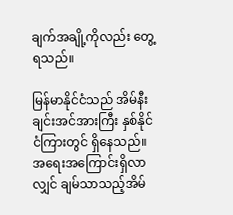ချက်အချို့ကိုလည်း တွေ့ရသည်။

မြန်မာနိုင်ငံသည် အိမ်နီးချင်းအင်အားကြီး နှစ်နိုင်ငံကြားတွင် ရှိနေသည်။ အရေးအကြောင်းရှိလာလျှင် ချမ်သာသည့်အိမ်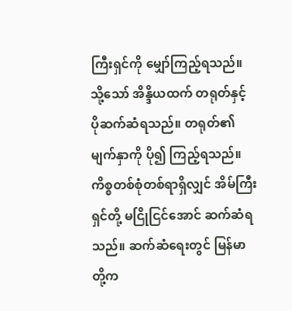ကြီးရှင်ကို မျှော်ကြည့်ရသည်။ သို့သော် အိန္ဒိယထက် တရုတ်နှင့် ပိုဆက်ဆံရသည်။ တရုတ်၏မျက်နှာကို ပို၍ ကြည့်ရသည်။ ကိစ္စတစ်စုံတစ်ရာရှိလျှင် အိမ်ကြီးရှင်တို့ မငြိုငြင်အောင် ဆက်ဆံရသည်။ ဆက်ဆံရေးတွင် မြန်မာတို့က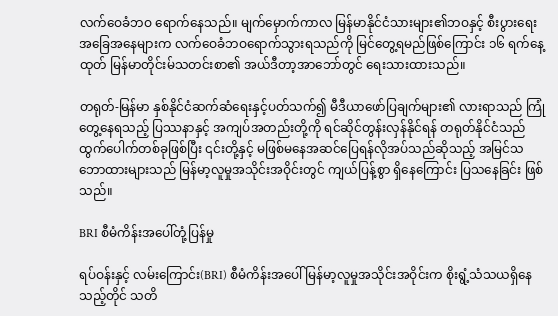လက်ဝေခံဘဝ ရောက်နေသည်။ မျက်မှောက်ကာလ မြန်မာနိုင်ငံသားများ၏ဘဝနှင့် စီးပွားရေးအခြေအနေများက လက်ဝေခံဘဝရောက်သွားရသည်ကို မြင်တွေ့ရမည်ဖြစ်ကြောင်း ၁၆ ရက်နေ့ထုတ် မြန်မာတိုင်းမ်သတင်းစာ၏ အယ်ဒီတာ့အာဘော်တွင် ရေးသားထားသည်။

တရုတ်-မြန်မာ နှစ်နိုင်ငံဆက်ဆံရေးနှင့်ပတ်သက်၍ မီဒီယာဖော်ပြချက်များ၏ လားရာသည် ကြုံတွေ့နေရသည့် ပြဿနာနှင့် အကျပ်အတည်းတို့ကို ရင်ဆိုင်တွန်းလှန်နိုင်ရန် တရုတ်နိုင်ငံသည် ထွက်ပေါက်တစ်ခုဖြစ်ပြီး ၎င်းတို့နှင့် မဖြစ်မနေအဆင်ပြေရန်လိုအပ်သည်ဆိုသည့် အမြင်သဘောထားများသည် မြန်မာ့လူမှုအသိုင်းအဝိုင်းတွင် ကျယ်ပြန့်စွာ ရှိနေကြောင်း ပြသနေခြင်း ဖြစ်သည်။

BRI စီမံကိန်းအပေါ်တုံ့ပြန်မှု

ရပ်ဝန်းနှင့် လမ်းကြောင်း(BRI) စီမံကိန်းအပေါ် မြန်မာ့လူမှုအသိုင်းအဝိုင်းက စိုးရွံ့သံသယရှိနေသည့်တိုင် သတိ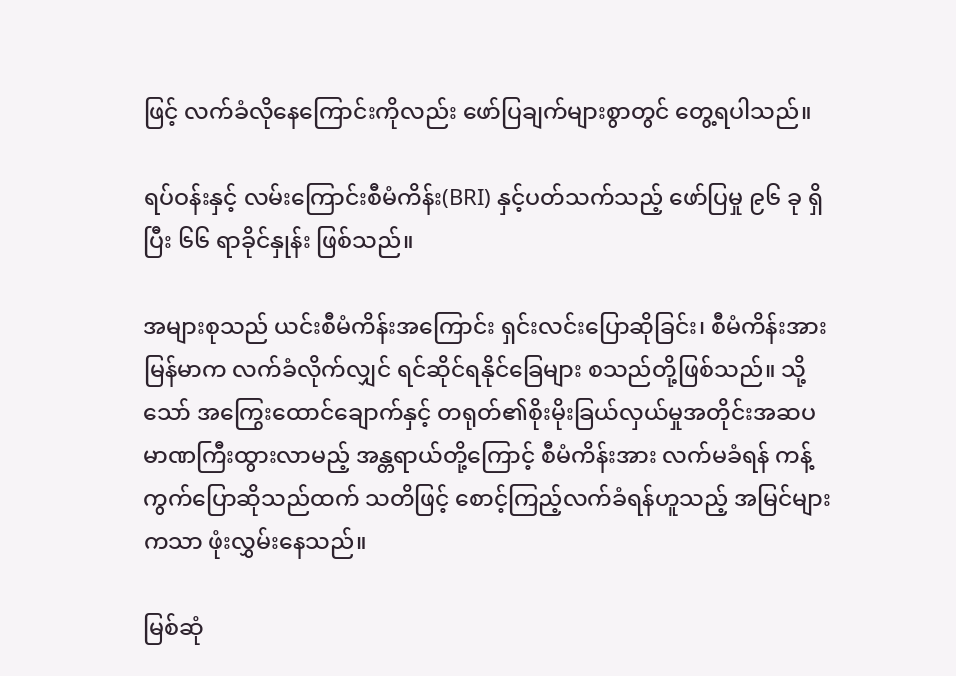ဖြင့် လက်ခံလိုနေကြောင်းကိုလည်း ဖော်ပြချက်များစွာတွင် တွေ့ရပါသည်။

ရပ်ဝန်းနှင့် လမ်းကြောင်းစီမံကိန်း(BRI) နှင့်ပတ်သက်သည့် ဖော်ပြမှု ၉၆ ခု ရှိပြီး ၆၆ ရာခိုင်နှုန်း ဖြစ်သည်။

အများစုသည် ယင်းစီမံကိန်းအကြောင်း ရှင်းလင်းပြောဆိုခြင်း၊ စီမံကိန်းအား မြန်မာက လက်ခံလိုက်လျှင် ရင်ဆိုင်ရနိုင်ခြေများ စသည်တို့ဖြစ်သည်။ သို့သော် အကြွေးထောင်ချောက်နှင့် တရုတ်၏စိုးမိုးခြယ်လှယ်မှုအတိုင်းအဆပမာဏကြီးထွားလာမည့် အန္တရာယ်တို့ကြောင့် စီမံကိန်းအား လက်မခံရန် ကန့်ကွက်ပြောဆိုသည်ထက် သတိဖြင့် စောင့်ကြည့်လက်ခံရန်ဟူသည့် အမြင်များကသာ ဖုံးလွှမ်းနေသည်။

မြစ်ဆုံ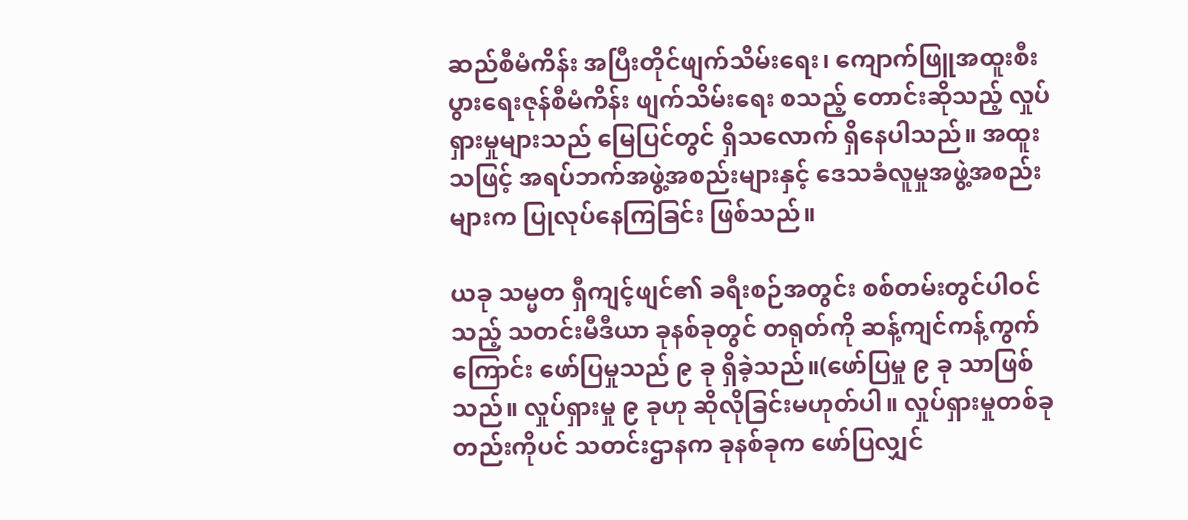ဆည်စီမံကိန်း အပြီးတိုင်ဖျက်သိမ်းရေး၊ ကျောက်ဖြူအထူးစီးပွားရေးဇုန်စီမံကိန်း ဖျက်သိမ်းရေး စသည့် တောင်းဆိုသည့် လှုပ်ရှားမှုများသည် မြေပြင်တွင် ရှိသလောက် ရှိနေပါသည်။ အထူးသဖြင့် အရပ်ဘက်အဖွဲ့အစည်းများနှင့် ဒေသခံလူမှုအဖွဲ့အစည်းများက ပြုလုပ်နေကြခြင်း ဖြစ်သည်။

ယခု သမ္မတ ရှီကျင့်ဖျင်၏ ခရီးစဉ်အတွင်း စစ်တမ်းတွင်ပါဝင်သည့် သတင်းမီဒီယာ ခုနစ်ခုတွင် တရုတ်ကို ဆန့်ကျင်ကန့်ကွက်ကြောင်း ဖော်ပြမှုသည် ၉ ခု ရှိခဲ့သည်။(ဖော်ပြမှု ၉ ခု သာဖြစ်သည်။ လှုပ်ရှားမှု ၉ ခုဟု ဆိုလိုခြင်းမဟုတ်ပါ။ လှုပ်ရှားမှုတစ်ခုတည်းကိုပင် သတင်းဌာနက ခုနစ်ခုက ဖော်ပြလျှင်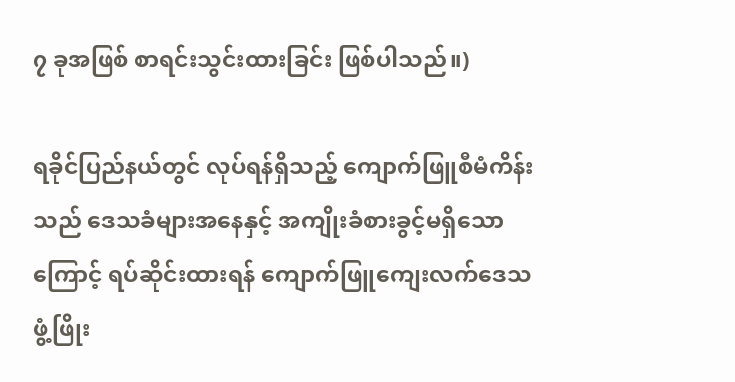၇ ခုအဖြစ် စာရင်းသွင်းထားခြင်း ဖြစ်ပါသည်။)

ရခိုင်ပြည်နယ်တွင် လုပ်ရန်ရှိသည့် ကျောက်ဖြူစီမံကိန်းသည် ဒေသခံများအနေနှင့် အကျိုးခံစားခွင့်မရှိသောကြောင့် ရပ်ဆိုင်းထားရန် ကျောက်ဖြူကျေးလက်ဒေသ ဖွံ့ဖြိုး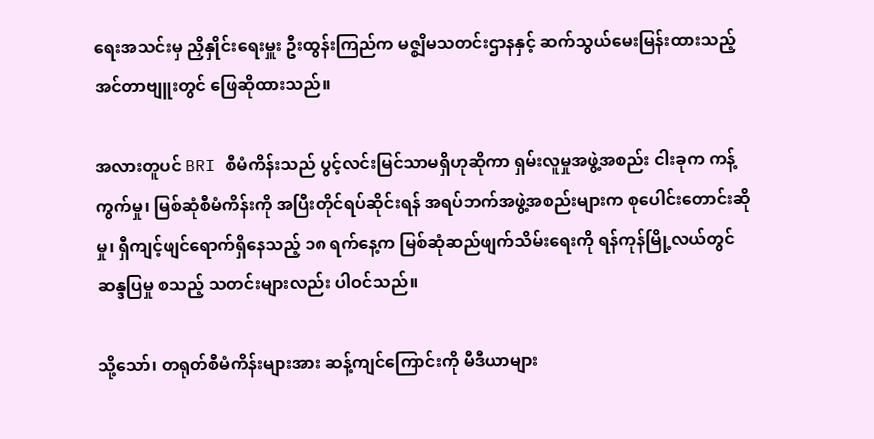ရေးအသင်းမှ ညှိနှိုင်းရေးမှူး ဦးထွန်းကြည်က မဇ္စျိမသတင်းဌာနနှင့် ဆက်သွယ်မေးမြန်းထားသည့် အင်တာဗျူးတွင် ဖြေဆိုထားသည်။

အလားတူပင် BRI စီမံကိန်းသည် ပွင့်လင်းမြင်သာမရှိဟုဆိုကာ ရှမ်းလူမှုအဖွဲ့အစည်း ငါးခုက ကန့်ကွက်မှု၊ မြစ်ဆုံစီမံကိန်းကို အပြီးတိုင်ရပ်ဆိုင်းရန် အရပ်ဘက်အဖွဲ့အစည်းများက စုပေါင်းတောင်းဆိုမှု၊ ရှီကျင့်ဖျင်ရောက်ရှိနေသည့် ၁၈ ရက်နေ့က မြစ်ဆုံဆည်ဖျက်သိမ်းရေးကို ရန်ကုန်မြို့လယ်တွင် ဆန္ဒပြမှု စသည့် သတင်းများလည်း ပါဝင်သည်။

သို့သော်၊ တရုတ်စီမံကိန်းများအား ဆန့်ကျင်ကြောင်းကို မီဒီယာများ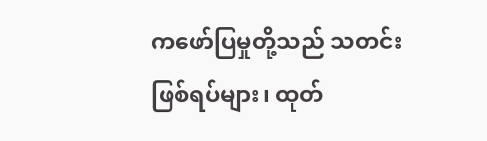ကဖော်ပြမှုတို့သည် သတင်းဖြစ်ရပ်များ၊ ထုတ်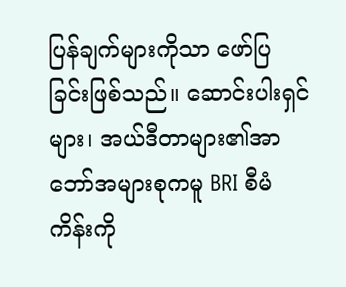ပြန်ချက်များကိုသာ ဖော်ပြခြင်းဖြစ်သည်။ ဆောင်းပါးရှင်များ၊ အယ်ဒီတာများ၏အာဘော်အများစုကမူ BRI စီမံကိန်းကို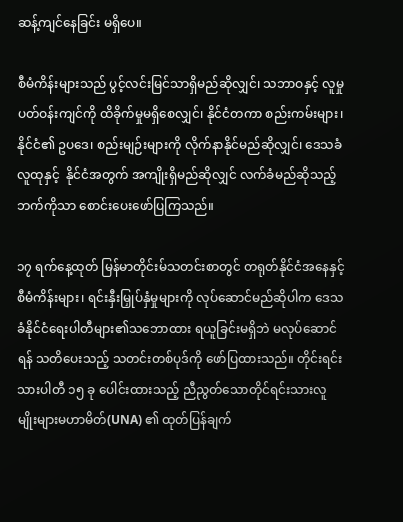ဆန့်ကျင်နေခြင်း မရှိပေ။

စီမံကိန်းများသည် ပွင့်လင်းမြင်သာရှိမည်ဆိုလျှင်၊ သဘာဝနှင့် လူမှုပတ်ဝန်းကျင်ကို ထိခိုက်မှုမရှိစေလျှင်၊ နိုင်ငံတကာ စည်းကမ်းများ၊ နိုင်ငံ၏ ဥပဒေ၊ စည်းမျဉ်းများကို လိုက်နာနိုင်မည်ဆိုလျှင်၊ ဒေသခံလူထုနှင့်  နိုင်ငံအတွက် အကျိုးရှိမည်ဆိုလျှင် လက်ခံမည်ဆိုသည့်ဘက်ကိုသာ စောင်းပေးဖော်ပြကြသည်။

၁၇ ရက်နေ့ထုတ် မြန်မာတိုင်းမ်သတင်းစာတွင် တရုတ်နိုင်ငံအနေနှင့် စီမံကိန်းများ၊ ရင်းနှီးမြှုပ်နှံမှုများကို လုပ်ဆောင်မည်ဆိုပါက ဒေသခံနိုင်ငံရေးပါတီများ၏သဘောထား ရယူခြင်းမရှိဘဲ မလုပ်ဆောင်ရန် သတိပေးသည့် သတင်းတစ်ပုဒ်ကို ဖော်ပြထားသည်။ တိုင်းရင်းသားပါတီ ၁၅ ခု ပေါင်းထားသည့် ညီညွတ်သောတိုင်ရင်းသားလူမျိုးများမဟာမိတ်(UNA) ၏ ထုတ်ပြန်ချက်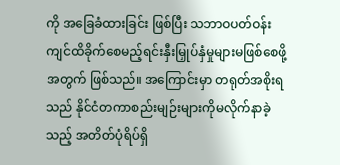ကို အခြေခံထားခြင်း ဖြစ်ပြီး သဘာဝပတ်ဝန်းကျင်ထိခိုက်စေမည့်ရင်းနှီးမြှုပ်နှံမှုများမဖြစ်စေဖို့အတွက် ဖြစ်သည်။ အကြောင်းမှာ တရုတ်အစိုးရသည် နိုင်ငံတကာစည်းမျဉ်းများကိုမလိုက်နာခဲ့သည့် အတိတ်ပုံရိပ်ရှိ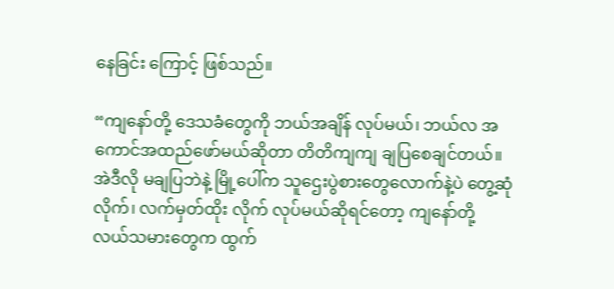နေခြင်း ကြောင့် ဖြစ်သည်။

“ကျနော်တို့ ဒေသခံတွေကို ဘယ်အချိန် လုပ်မယ်၊ ဘယ်လ အကောင်အထည်ဖော်မယ်ဆိုတာ တိတိကျကျ ချပြစေချင်တယ်။ အဲဒီလို မချပြဘဲနဲ့ မြို့ပေါ်က သူဌေးပွဲစားတွေလောက်နဲ့ပဲ တွေ့ဆုံလိုက်၊ လက်မှတ်ထိုး လိုက် လုပ်မယ်ဆိုရင်တော့ ကျနော်တို့ လယ်သမားတွေက ထွက်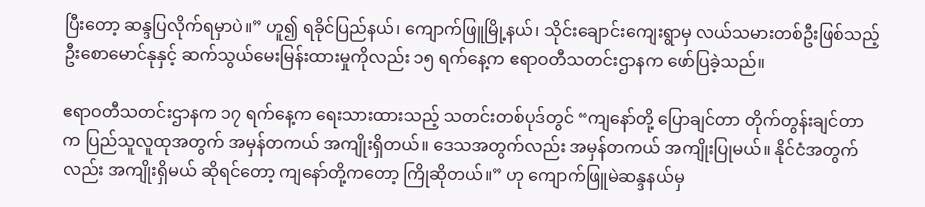ပြီးတော့ ဆန္ဒပြလိုက်ရမှာပဲ။” ဟူ၍ ရခိုင်ပြည်နယ်၊ ကျောက်ဖြူမြို့နယ်၊ သိုင်းချောင်းကျေးရွာမှ လယ်သမားတစ်ဦးဖြစ်သည့် ဦးစောမောင်နုနှင့် ဆက်သွယ်မေးမြန်းထားမှုကိုလည်း ၁၅ ရက်နေ့က ဧရာဝတီသတင်းဌာနက ဖော်ပြခဲ့သည်။

ဧရာဝတီသတင်းဌာနက ၁၇ ရက်နေ့က ရေးသားထားသည့် သတင်းတစ်ပုဒ်တွင် “ကျနော်တို့ ပြောချင်တာ တိုက်တွန်းချင်တာက ပြည်သူလူထုအတွက် အမှန်တကယ် အကျိုးရှိတယ်။ ဒေသအတွက်လည်း အမှန်တကယ် အကျိုးပြုမယ်။ နိုင်ငံအတွက်လည်း အကျိုးရှိမယ် ဆိုရင်တော့ ကျနော်တို့ကတော့ ကြိုဆိုတယ်။” ဟု ကျောက်ဖြူမဲဆန္ဒနယ်မှ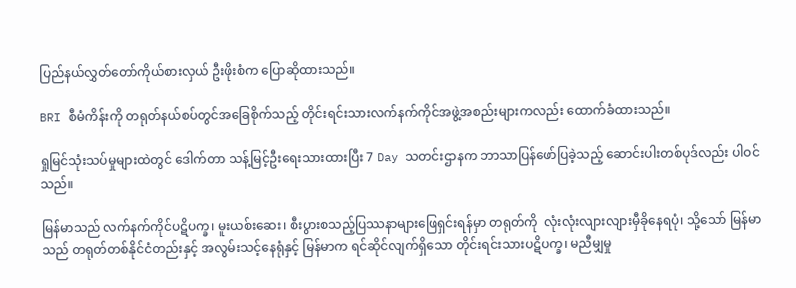ပြည်နယ်လွှတ်တော်ကိုယ်စားလှယ် ဦးဖိုးစံက ပြောဆိုထားသည်။

BRI စီမံကိန်းကို တရုတ်နယ်စပ်တွင်အခြေစိုက်သည့် တိုင်းရင်းသားလက်နက်ကိုင်အဖွဲ့အစည်းများကလည်း ထောက်ခံထားသည်။

ရှုမြင်သုံးသပ်မှုများထဲတွင် ဒေါက်တာ သန့်မြင့်ဦးရေးသားထားပြီး 7 Day သတင်းဌာနက ဘာသာပြန်ဖော်ပြခဲ့သည့် ဆောင်းပါးတစ်ပုဒ်လည်း ပါဝင်သည်။

မြန်မာသည် လက်နက်ကိုင်ပဋိပက္ခ၊ မူးယစ်းဆေး၊ စီးပွားစသည့်ပြဿနာများဖြေရှင်းရန်မှာ တရုတ်ကို  လုံးလုံးလျားလျားမှီခိုနေရပုံ၊ သို့သော် မြန်မာသည် တရုတ်တစ်နိုင်ငံတည်းနှင့် အလွမ်းသင့်နေရုံနှင့် မြန်မာက ရင်ဆိုင်လျက်ရှိသော တိုင်းရင်းသားပဋိပက္ခ၊ မညီမျှမှု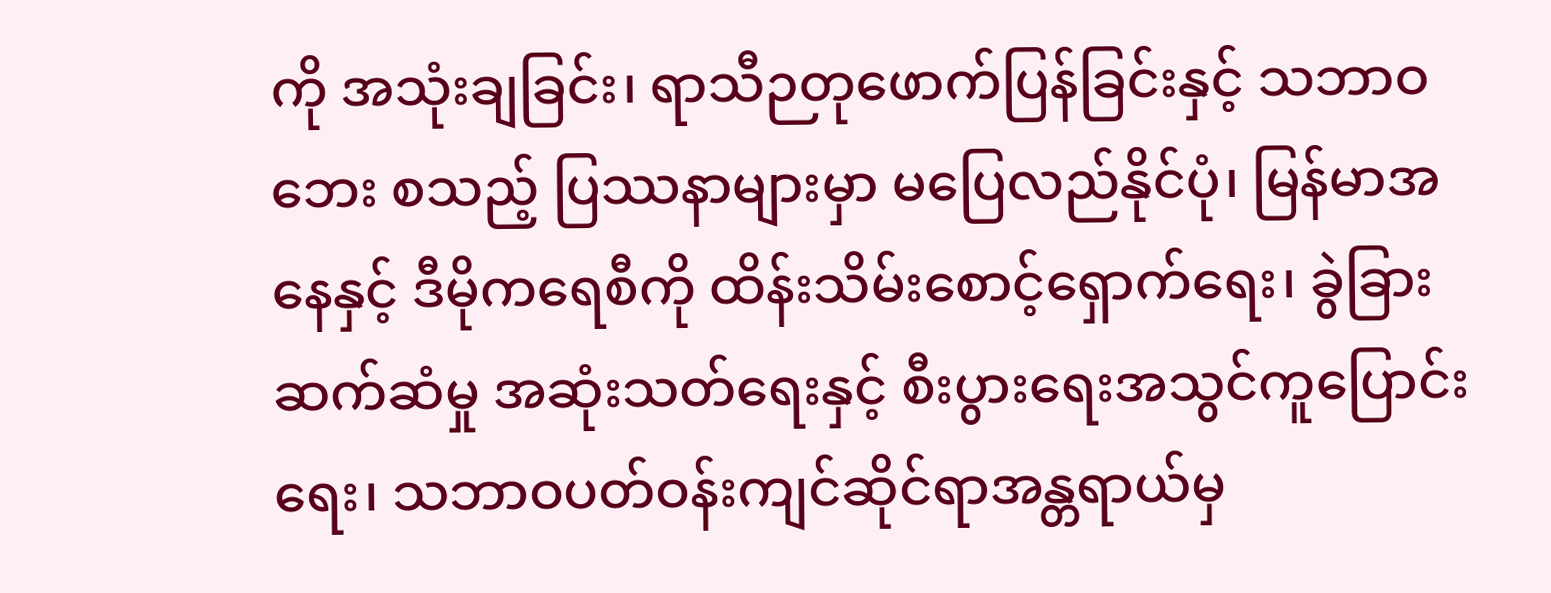ကို အသုံးချခြင်း၊ ရာသီဉတုဖောက်ပြန်ခြင်းနှင့် သဘာဝဘေး စသည့် ပြဿနာများမှာ မပြေလည်နိုင်ပုံ၊ မြန်မာအနေနှင့် ဒီမိုကရေစီကို ထိန်းသိမ်းစောင့်ရှောက်ရေး၊ ခွဲခြားဆက်ဆံမှု အဆုံးသတ်ရေးနှင့် စီးပွားရေးအသွင်ကူပြောင်းရေး၊ သဘာဝပတ်ဝန်းကျင်ဆိုင်ရာအန္တရာယ်မှ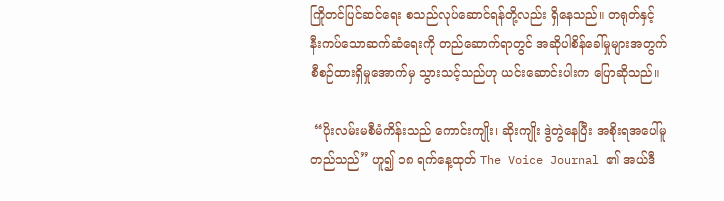ကြိုတင်ပြင်ဆင်ရေး စသည်လုပ်ဆောင်ရန်တို့လည်း ရှိနေသည်။ တရုတ်နှင့် နီးကပ်သောဆက်ဆံရေးကို တည်ဆောက်ရာတွင် အဆိုပါစိန်ခေါ်မှုများအတွက် စီစဉ်ထားရှိမှုအောက်မှ သွားသင့်သည်ဟု ယင်းဆောင်းပါးက ပြောဆိုသည်။

 “ပိုးလမ်းမစီမံကိန်းသည် ကောင်းကျိုး၊ ဆိုးကျိုး ဒွဲတွဲနေပြီး အစိုးရအပေါ်မူတည်သည်” ဟူ၍ ၁၈ ရက်နေ့ထုတ် The Voice Journal ၏ အယ်ဒီ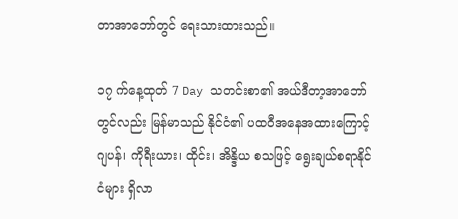တာအာဘော်တွင် ရေးသားထားသည်။

၁၇ က်နေ့ထုတ် 7 Day သတင်းစာ၏ အယ်ဒီတာ့အာဘော်တွင်လည်း မြန်မာသည် နိုင်ငံ၏ ပထဝီအနေအထားကြောင့် ဂျပန်၊ ကိုရီးယား၊ ထိုင်း၊ အိန္ဒိယ စသဖြင့် ရွေးချယ်စရာနိုင်ငံများ ရှိလာ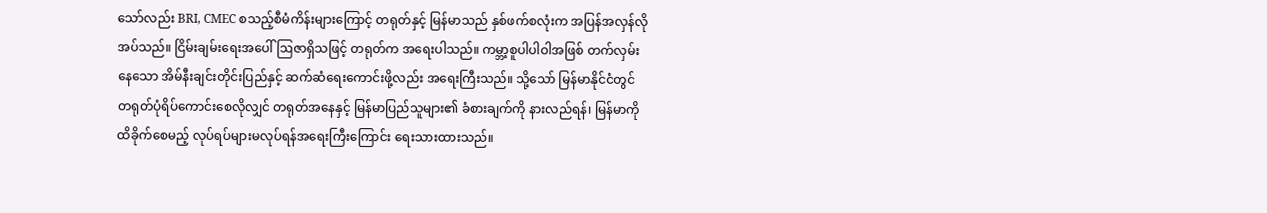သော်လည်း BRI, CMEC စသည့်စီမံကိန်းများကြောင့် တရုတ်နှင့် မြန်မာသည် နှစ်ဖက်စလုံးက အပြန်အလှန်လိုအပ်သည်။ ငြိမ်းချမ်းရေးအပေါ် ဩဇာရှိသဖြင့် တရုတ်က အရေးပါသည်။ ကမ္ဘာ့စူပါပါဝါအဖြစ် တက်လှမ်းနေသော အိမ်နီးချင်းတိုင်းပြည်နှင့် ဆက်ဆံရေးကောင်းဖို့လည်း အရေးကြီးသည်။ သို့သော် မြန်မာနိုင်ငံတွင် တရုတ်ပုံရိပ်ကောင်းစေလိုလျှင် တရုတ်အနေနှင့် မြန်မာပြည်သူများ၏ ခံစားချက်ကို နားလည်ရန်၊ မြန်မာကို ထိခိုက်စေမည့် လုပ်ရပ်များမလုပ်ရန်အရေးကြီးကြောင်း ရေးသားထားသည်။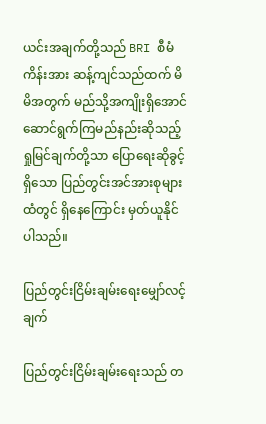ယင်းအချက်တို့သည် BRI စီမံကိန်းအား ဆန့်ကျင်သည်ထက် မိမိအတွက် မည်သို့အကျိုးရှိအောင် ဆောင်ရွက်ကြမည်နည်းဆိုသည့် ရှုမြင်ချက်တို့သာ ပြောရေးဆိုခွင့်ရှိသော ပြည်တွင်းအင်အားစုများထံတွင် ရှိနေကြောင်း မှတ်ယူနိုင်ပါသည်။

ပြည်တွင်းငြိမ်းချမ်းရေးမျှော်လင့်ချက်

ပြည်တွင်းငြိမ်းချမ်းရေးသည် တ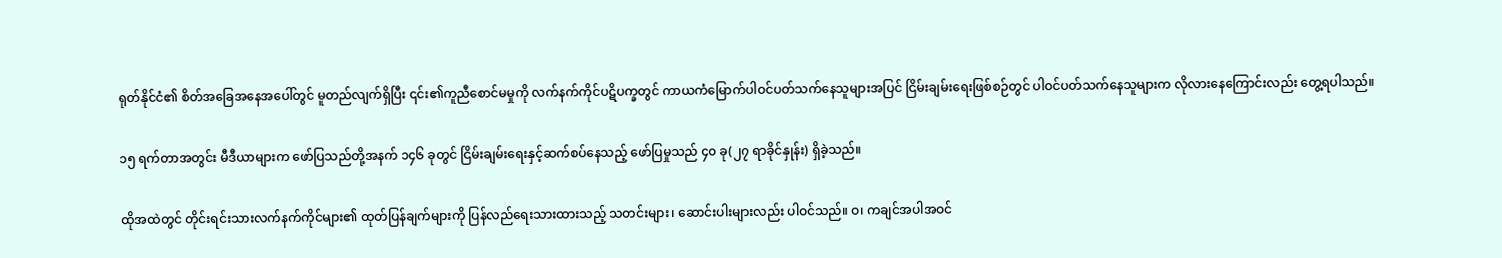ရုတ်နိုင်ငံ၏ စိတ်အခြေအနေအပေါ်တွင် မူတည်လျက်ရှိပြီး ၎င်း၏ကူညီစောင်မမှုကို လက်နက်ကိုင်ပဋိပက္ခတွင် ကာယကံမြောက်ပါဝင်ပတ်သက်နေသူများအပြင် ငြိမ်းချမ်းရေးဖြစ်စဉ်တွင် ပါဝင်ပတ်သက်နေသူများက လိုလားနေကြောင်းလည်း တွေ့ရပါသည်။

၁၅ ရက်တာအတွင်း မီဒီယာများက ဖော်ပြသည်တို့အနက် ၁၄၆ ခုတွင် ငြိမ်းချမ်းရေးနှင့်ဆက်စပ်နေသည့် ဖော်ပြမှုသည် ၄၀ ခု(၂၇ ရာခိုင်နှုန်း) ရှိခဲ့သည်။

ထိုအထဲတွင် တိုင်းရင်းသားလက်နက်ကိုင်များ၏ ထုတ်ပြန်ချက်များကို ပြန်လည်ရေးသားထားသည့် သတင်းများ၊ ဆောင်းပါးများလည်း ပါဝင်သည်။ ဝ၊ ကချင်အပါအဝင်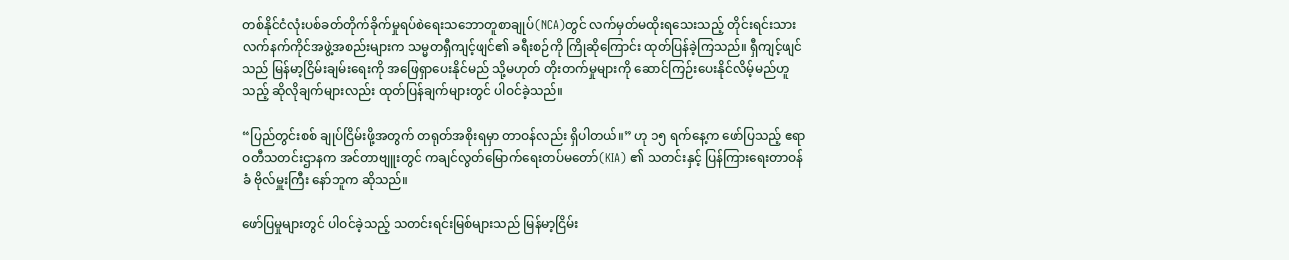တစ်နိုင်ငံလုံးပစ်ခတ်တိုက်ခိုက်မှုရပ်စဲရေးသဘောတူစာချုပ်(NCA)တွင် လက်မှတ်မထိုးရသေးသည့် တိုင်းရင်းသားလက်နက်ကိုင်အဖွဲ့အစည်းများက သမ္မတရှီကျင့်ဖျင်၏ ခရီးစဉ်ကို ကြိုဆိုကြောင်း ထုတ်ပြန်ခဲ့ကြသည်။ ရှီကျင့်ဖျင်သည် မြန်မာ့ငြိမ်းချမ်းရေးကို အဖြေရှာပေးနိုင်မည် သို့မဟုတ် တိုးတက်မှုများကို ဆောင်ကြဉ်းပေးနိုင်လိမ့်မည်ဟူသည့် ဆိုလိုချက်များလည်း ထုတ်ပြန်ချက်များတွင် ပါဝင်ခဲ့သည်။

“ပြည်တွင်းစစ် ချုပ်ငြိမ်းဖို့အတွက် တရုတ်အစိုးရမှာ တာဝန်လည်း ရှိပါတယ်။” ဟု ၁၅ ရက်နေ့က ဖော်ပြသည့် ဧရာဝတီသတင်းဌာနက အင်တာဗျူးတွင် ကချင်လွတ်မြောက်ရေးတပ်မတော်(KIA) ၏ သတင်းနှင့် ပြန်ကြားရေးတာဝန်ခံ ဗိုလ်မှူးကြီး နော်ဘူက ဆိုသည်။

ဖော်ပြမှုများတွင် ပါဝင်ခဲ့သည့် သတင်းရင်းမြစ်များသည် မြန်မာ့ငြိမ်း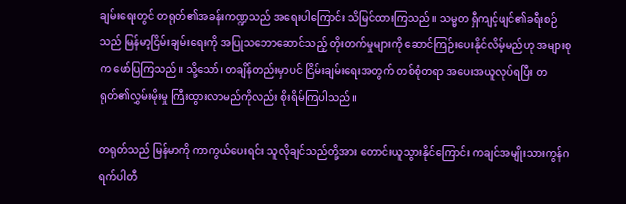ချမ်းရေးတွင် တရုတ်၏အခန်းကဏ္ဍသည် အရေးပါကြောင်း သိမြင်ထားကြသည်။ သမ္မတ ရှီကျင့်ဖျင်၏ခရီးစဉ်သည် မြန်မာ့ငြိမ်းချမ်းရေးကို အပြုသဘောဆောင်သည့် တိုးတက်မှုများကို ဆောင်ကြဉ်းပေးနိုင်လိမ့်မည်ဟု အများစုက ဖော်ပြကြသည်။ သို့သော်၊ တချိန်တည်းမှာပင် ငြိမ်းချမ်းရေးအတွက် တစ်စုံတရာ အပေးအယူလုပ်ရပြီး တရုတ်၏လွှမ်းမိုးမှု ကြီးထွားလာမည်ကိုလည်း စိုးရိမ်ကြပါသည်။

တရုတ်သည် မြန်မာကို ကာကွယ်ပေးရင်း သူလိုချင်သည်တို့အား တောင်းယူသွားနိုင်ကြောင်း ကချင်အမျိုးသားကွန်ဂရက်ပါတီ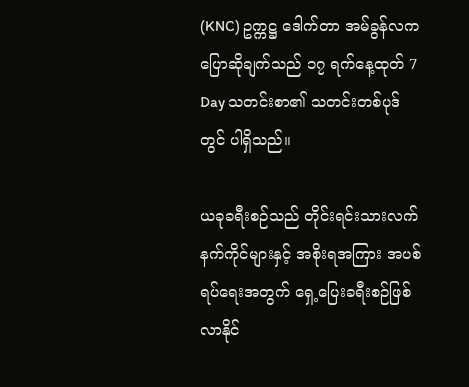(KNC) ဥက္ကဋ္ဌ ဒေါက်တာ အမ်ခွန်လက ပြောဆိုချက်သည် ၁၇ ရက်နေ့ထုတ် 7 Day သတင်းစာ၏ သတင်းတစ်ပုဒ်တွင် ပါရှိသည်။

ယခုခရီးစဉ်သည် တိုင်းရင်းသားလက်နက်ကိုင်များနှင့် အစိုးရအကြား အပစ်ရပ်ရေးအတွက် ရှေ့ပြေးခရီးစဉ်ဖြစ်လာနိုင်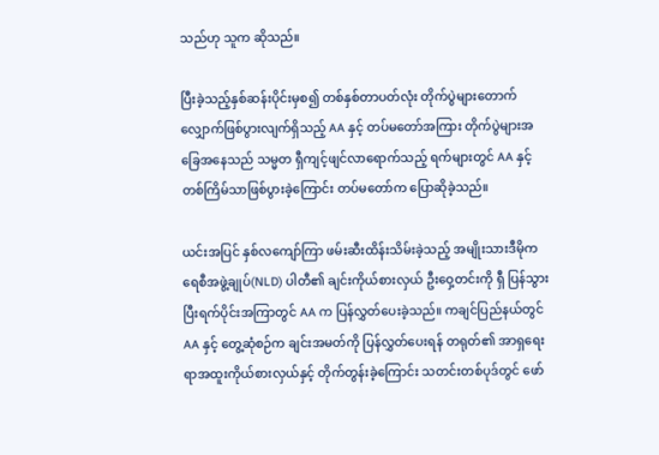သည်ဟု သူက ဆိုသည်။

ပြီးခဲ့သည့်နှစ်ဆန်းပိုင်းမှစ၍ တစ်နှစ်တာပတ်လုံး တိုက်ပွဲများတောက်လျှောက်ဖြစ်ပွားလျက်ရှိသည့် AA နှင့် တပ်မတော်အကြား တိုက်ပွဲများအခြေအနေသည် သမ္မတ ရှီကျင့်ဖျင်လာရောက်သည့် ရက်များတွင် AA နှင့် တစ်ကြိမ်သာဖြစ်ပွားခဲ့ကြောင်း တပ်မတော်က ပြောဆိုခဲ့သည်။

ယင်းအပြင် နှစ်လကျော်ကြာ ဖမ်းဆီးထိန်းသိမ်းခဲ့သည့် အမျိုးသားဒီမိုကရေစီအဖွဲ့ချုပ်(NLD) ပါတီ၏ ချင်းကိုယ်စားလှယ် ဦးဝှေ့တင်းကို ရှီ ပြန်သွားပြီးရက်ပိုင်းအကြာတွင် AA က ပြန်လွှတ်ပေးခဲ့သည်။ ကချင်ပြည်နယ်တွင် AA နှင့် တွေ့ဆုံစဉ်က ချင်းအမတ်ကို ပြန်လွှတ်ပေးရန် တရုတ်၏ အာရှရေးရာအထူးကိုယ်စားလှယ်နှင့် တိုက်တွန်းခဲ့ကြောင်း သတင်းတစ်ပုဒ်တွင် ဖော်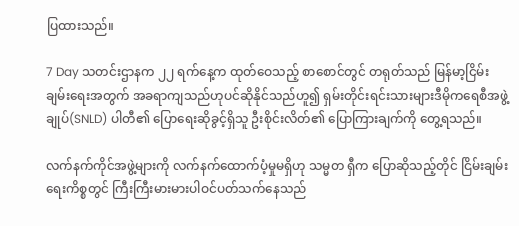ပြထားသည်။

7 Day သတင်းဌာနက ၂၂ ရက်နေ့က ထုတ်ဝေသည့် စာစောင်တွင် တရုတ်သည် မြန်မာ့ငြိမ်းချမ်းရေးအတွက် အခရာကျသည်ဟုပင်ဆိုနိုင်သည်ဟူ၍ ရှမ်းတိုင်းရင်းသားများဒီမိုကရေစီအဖွဲ့ချုပ်(SNLD) ပါတီ၏ ပြောရေးဆိုခွင့်ရှိသူ ဦးစိုင်းလိတ်၏ ပြောကြားချက်ကို တွေ့ရသည်။

လက်နက်ကိုင်အဖွဲ့များကို လက်နက်ထောက်ပံ့မှုမရှိဟု သမ္မတ ရှီက ပြောဆိုသည့်တိုင် ငြိမ်းချမ်းရေးကိစ္စတွင် ကြီးကြီးမားမားပါဝင်ပတ်သက်နေသည်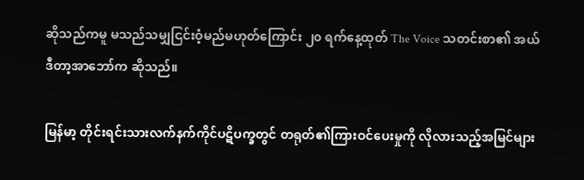ဆိုသည်ကမူ မသည်သမျှငြင်းဝံ့မည်မဟုတ်ကြောင်း ၂၀ ရက်နေ့ထုတ် The Voice သတင်းစာ၏ အယ်ဒီတာ့အာဘော်က ဆိုသည်။

မြန်မာ့ တိုင်းရင်းသားလက်နက်ကိုင်ပဋိပက္ခတွင် တရုတ်၏ကြားဝင်ပေးမှုကို လိုလားသည့်အမြင်များ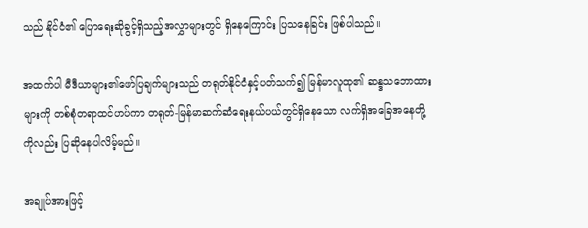သည် နိုင်ငံ၏ ပြောရေးဆိုခွင့်ရှိသည့်အလွှာများတွင် ရှိနေကြောင်း ပြသနေခြင်း ဖြစ်ပါသည်။

အထက်ပါ မီဒီယာများ၏ဖော်ပြချက်များသည် တရုတ်နိုင်ငံနှင့်ပတ်သက်၍ မြန်မာလူထု၏ ဆန္ဒသဘောထားများကို တစ်စုံတရာထင်ဟပ်ကာ တရုတ်-မြန်မာဆက်ဆံရေးနယ်ပယ်တွင်ရှိနေသော လက်ရှိအခြေအနေတို့ကိုလည်း ပြဆိုနေပါလိမ့်မည်။

အချုပ်အားဖြင့်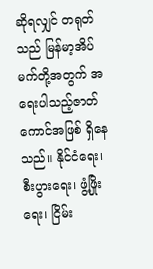ဆိုရလျှင် တရုတ်သည် မြန်မာ့အိပ်မက်တို့အတွက် အရေးပါသည့်ဇာတ်ကောင်အဖြစ် ရှိနေသည်။ နိုင်ငံရေး၊ စီးပွားရေး၊ ဖွံ့ဖြိုးရေး၊ ငြိမ်း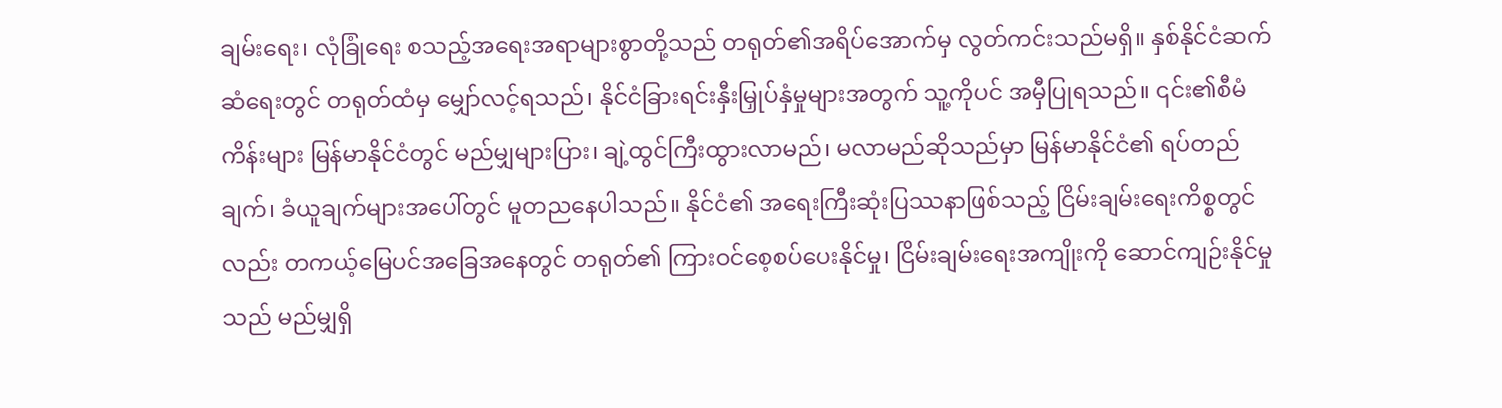ချမ်းရေး၊ လုံခြုံရေး စသည့်အရေးအရာများစွာတို့သည် တရုတ်၏အရိပ်အောက်မှ လွတ်ကင်းသည်မရှိ။ နှစ်နိုင်ငံဆက်ဆံရေးတွင် တရုတ်ထံမှ မျှော်လင့်ရသည်၊ နိုင်ငံခြားရင်းနှီးမြှုပ်နှံမှုများအတွက် သူ့ကိုပင် အမှီပြုရသည်။ ၎င်း၏စီမံကိန်းများ မြန်မာနိုင်ငံတွင် မည်မျှများပြား၊ ချဲ့ထွင်ကြီးထွားလာမည်၊ မလာမည်ဆိုသည်မှာ မြန်မာနိုင်ငံ၏ ရပ်တည်ချက်၊ ခံယူချက်များအပေါ်တွင် မူတညနေပါသည်။ နိုင်ငံ၏ အရေးကြီးဆုံးပြဿနာဖြစ်သည့် ငြိမ်းချမ်းရေးကိစ္စတွင်လည်း တကယ့်မြေပင်အခြေအနေတွင် တရုတ်၏ ကြားဝင်စေ့စပ်ပေးနိုင်မှု၊ ငြိမ်းချမ်းရေးအကျိုးကို ဆောင်ကျဉ်းနိုင်မှုသည် မည်မျှရှိ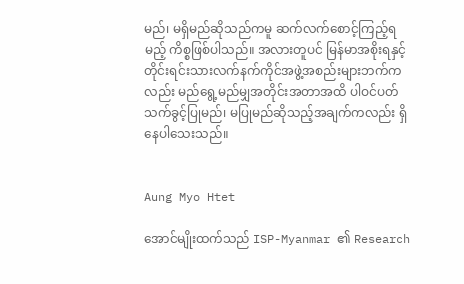မည်၊ မရှိမည်ဆိုသည်ကမူ ဆက်လက်စောင့်ကြည့်ရမည့် ကိစ္စဖြစ်ပါသည်။ အလားတူပင် မြန်မာအစိုးရနှင့် တိုင်းရင်းသားလက်နက်ကိုင်အဖွဲ့အစည်းများဘက်ကလည်း မည်ရွေ့မည်မျှအတိုင်းအတာအထိ ပါဝင်ပတ်သက်ခွင့်ပြုမည်၊ မပြုမည်ဆိုသည့်အချက်ကလည်း ရှိနေပါသေးသည်။


Aung Myo Htet

အောင်မျိုးထက်သည် ISP-Myanmar ၏ Research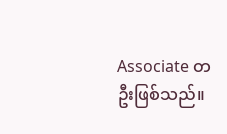Associate တဦးဖြစ်သည်။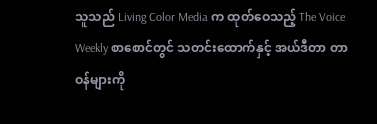သူသည် Living Color Media က ထုတ်ဝေသည့် The Voice Weekly စာစောင်တွင် သတင်းထောက်နှင့် အယ်ဒီတာ တာဝန်များကို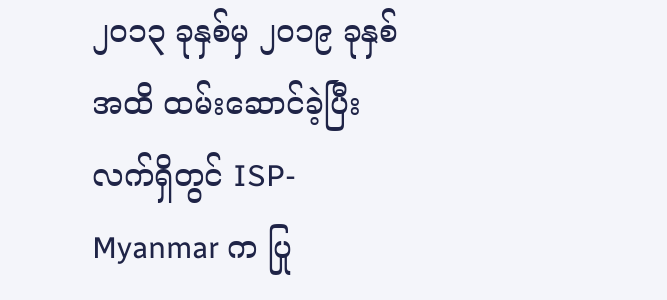၂၀၁၃ ခုနှစ်မှ ၂၀၁၉ ခုနှစ်အထိ ထမ်းဆောင်ခဲ့ပြီး လက်ရှိတွင် ISP-Myanmar က ပြု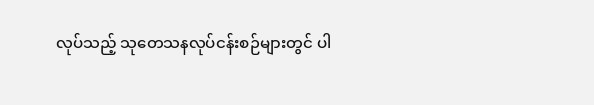လုပ်သည့် သုတေသနလုပ်ငန်းစဉ်များတွင် ပါ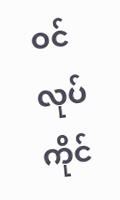ဝင်လုပ်ကိုင်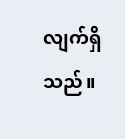လျက်ရှိသည်။